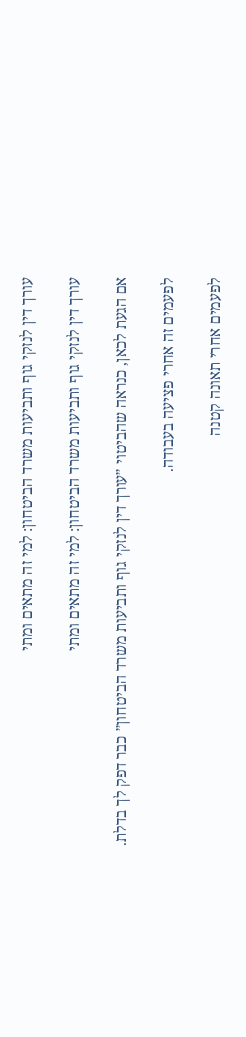עורך דין לנזקי גוף ותביעות משרד הביטחון: למי זה מתאים ומתי

עורך דין לנזקי גוף ותביעות משרד הביטחון: למי זה מתאים ומתי

אם הגעת לכאן, כנראה שהביטוי ״עורך דין לנזקי גוף ותביעות משרד הביטחון״ כבר דפק לך בדלת.

לפעמים זה אחרי פציעה בעבודה.

לפעמים אחרי תאונה קטנה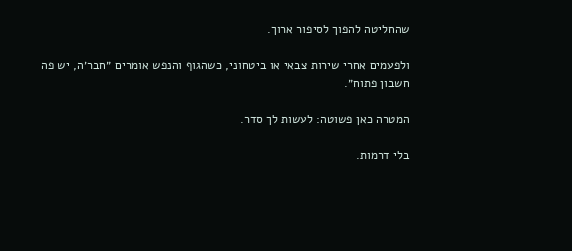שהחליטה להפוך לסיפור ארוך.

ולפעמים אחרי שירות צבאי או ביטחוני, כשהגוף והנפש אומרים ״חבר׳ה, יש פה חשבון פתוח״.

המטרה כאן פשוטה: לעשות לך סדר.

בלי דרמות.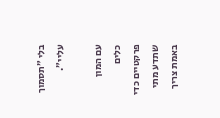בלי ״תסמוך עליי״.

עם המון כלים פרקטיים כדי שתדע מתי באמת צריך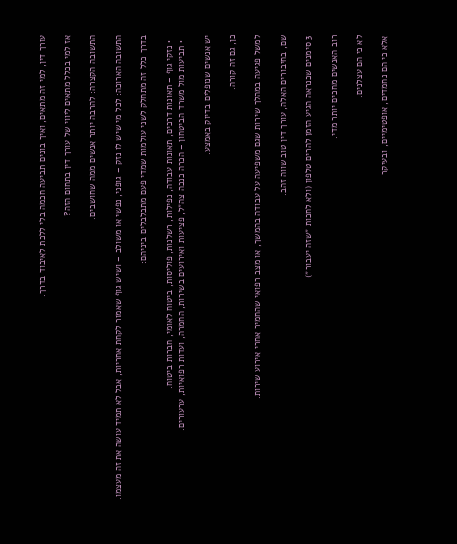עורך דין, למי זה מתאים, ואיך בונים תביעה חכמה בלי ללכת לאיבוד בדרך.

אז למי בכלל מתאים ליווי של עורך דין בתחום הזה?

התשובה הקצרה: להרבה יותר אנשים ממה שחושבים.

התשובה הארוכה: לכל מי שיש לו נזק – גופני, נפשי או משולב – ושיש גוף שאמור לקחת אחריות, אבל לא תמיד עושה את זה מעצמו.

בדרך כלל זה מתחלק לשני עולמות שמדי פעם מתבלבלים ביניהם:

  • נזקי גוף – תאונות דרכים, תאונות עבודה, נפילות, רשלנות, פוליסות, ביטוח לאומי, חברות ביטוח.
  • תביעות מול משרד הביטחון – הכרה כנכה צה״ל, פציעות ואירועים בשירות, החמרה, ועדות רפואיות, ערעורים.

יש אנשים שנופלים בדיוק באמצע.

כן, גם זה קורה.

למשל פגיעה במהלך שירות שגם משפיעה על עבודה בהמשך, או מצב רפואי שהחמיר אחרי אירוע שירות.

שם, בחיבורים האלה, עורך דין טוב שווה זהב.

3 סימנים שכנראה הגיע הזמן להרים טלפון (ולא לחכות ״שזה יעבור״)

רוב האנשים מחכים יותר מדי.

לא כי הם עצלנים.

אלא כי הם נחמדים, אופטימיים, ובעיקר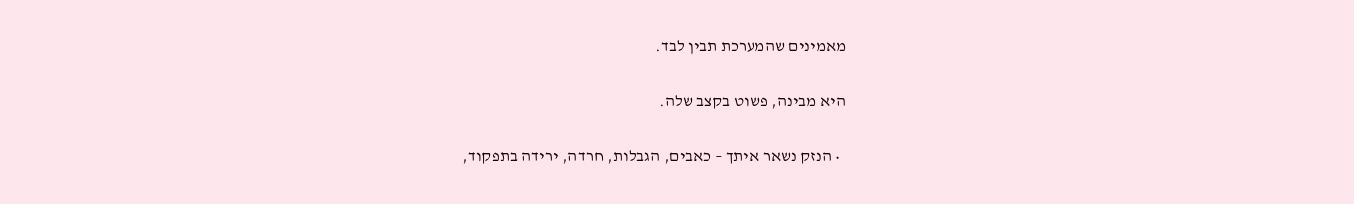מאמינים שהמערכת תבין לבד.

היא מבינה, פשוט בקצב שלה.

  • הנזק נשאר איתך – כאבים, הגבלות, חרדה, ירידה בתפקוד,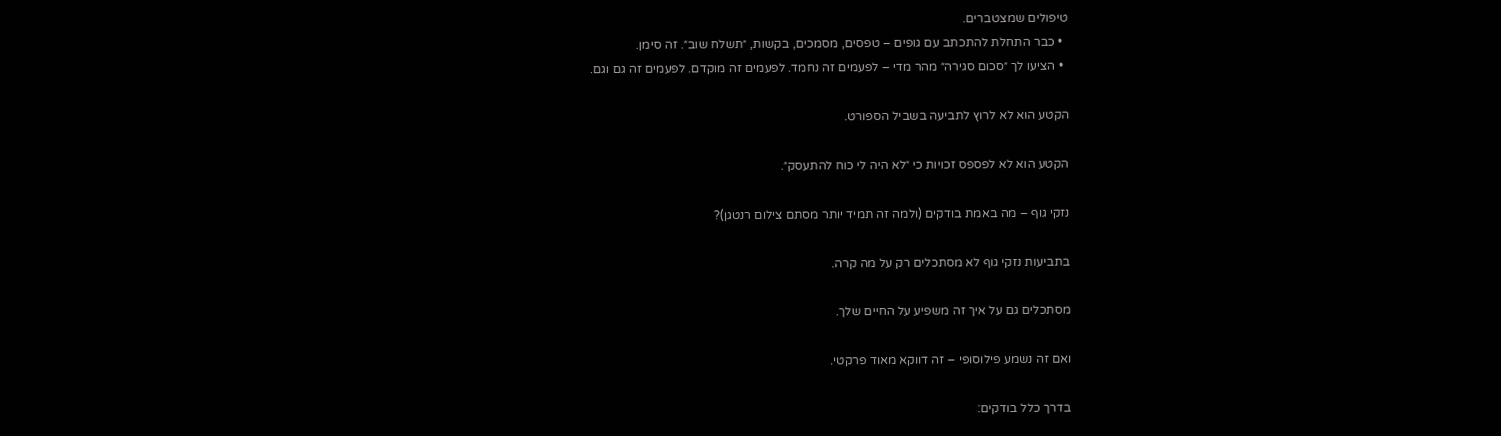טיפולים שמצטברים.
  • כבר התחלת להתכתב עם גופים – טפסים, מסמכים, בקשות, ״תשלח שוב״. זה סימן.
  • הציעו לך ״סכום סגירה״ מהר מדי – לפעמים זה נחמד. לפעמים זה מוקדם. לפעמים זה גם וגם.

הקטע הוא לא לרוץ לתביעה בשביל הספורט.

הקטע הוא לא לפספס זכויות כי ״לא היה לי כוח להתעסק״.

נזקי גוף – מה באמת בודקים (ולמה זה תמיד יותר מסתם צילום רנטגן)?

בתביעות נזקי גוף לא מסתכלים רק על מה קרה.

מסתכלים גם על איך זה משפיע על החיים שלך.

ואם זה נשמע פילוסופי – זה דווקא מאוד פרקטי.

בדרך כלל בודקים: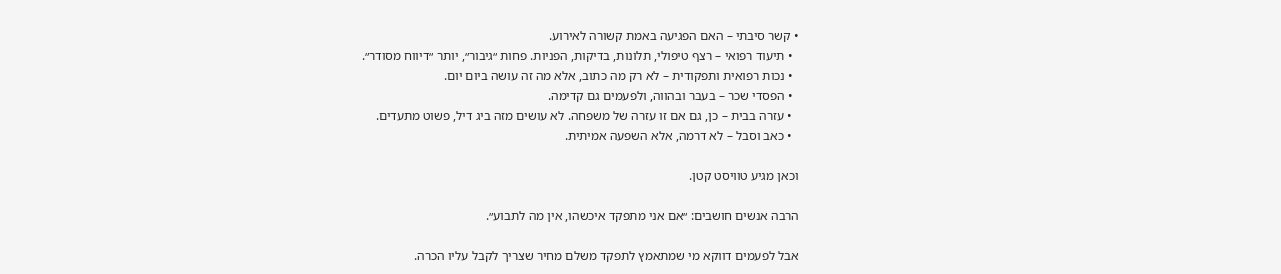• קשר סיבתי – האם הפגיעה באמת קשורה לאירוע.
  • תיעוד רפואי – רצף טיפולי, תלונות, בדיקות, הפניות. פחות ״גיבור״, יותר ״דיווח מסודר״.
  • נכות רפואית ותפקודית – לא רק מה כתוב, אלא מה זה עושה ביום יום.
  • הפסדי שכר – בעבר ובהווה, ולפעמים גם קדימה.
  • עזרה בבית – כן, גם אם זו עזרה של משפחה. לא עושים מזה ביג דיל, פשוט מתעדים.
  • כאב וסבל – לא דרמה, אלא השפעה אמיתית.

וכאן מגיע טוויסט קטן.

הרבה אנשים חושבים: ״אם אני מתפקד איכשהו, אין מה לתבוע״.

אבל לפעמים דווקא מי שמתאמץ לתפקד משלם מחיר שצריך לקבל עליו הכרה.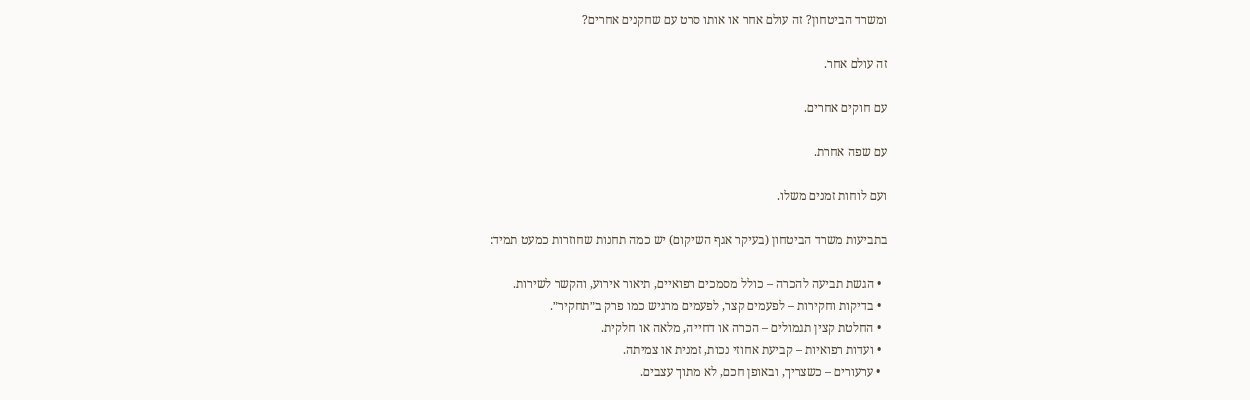ומשרד הביטחון? זה עולם אחר או אותו סרט עם שחקנים אחרים?

זה עולם אחר.

עם חוקים אחרים.

עם שפה אחרת.

ועם לוחות זמנים משלו.

בתביעות משרד הביטחון (בעיקר אגף השיקום) יש כמה תחנות שחוזרות כמעט תמיד:

  • הגשת תביעה להכרה – כולל מסמכים רפואיים, תיאור אירוע, והקשר לשירות.
  • בדיקות וחקירות – לפעמים קצר, לפעמים מרגיש כמו פרק ב״תחקיר״.
  • החלטת קצין תגמולים – הכרה או דחייה, מלאה או חלקית.
  • ועדות רפואיות – קביעת אחוזי נכות, זמנית או צמיתה.
  • ערעורים – כשצריך, ובאופן חכם, לא מתוך עצבים.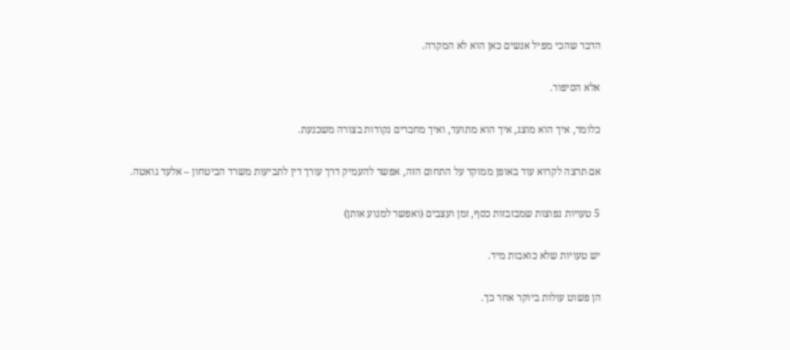הדבר שהכי מפיל אנשים כאן הוא לא המקרה.

אלא הסיפור.

כלומר, איך הוא מוצג, איך הוא מתועד, ואיך מחברים נקודות בצורה משכנעת.

אם תרצה לקרוא עוד באופן ממוקד על התחום הזה, אפשר להעמיק דרך עורך דין לתביעות משרד הביטחון – אלעד גואטה.

5 טעויות נפוצות שמבזבזות כסף, זמן ועצבים (ואפשר למנוע אותן)

יש טעויות שלא כואבות מיד.

הן פשוט עולות ביוקר אחר כך.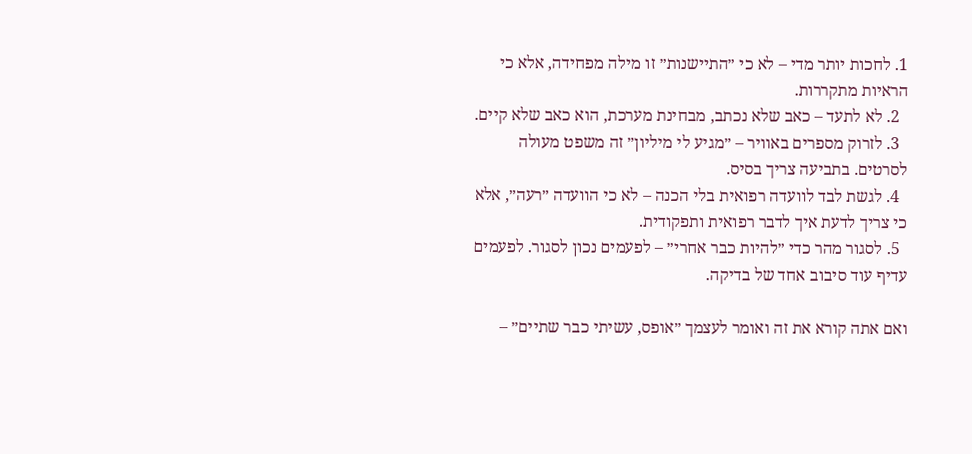1. לחכות יותר מדי – לא כי ״התיישנות״ זו מילה מפחידה, אלא כי הראיות מתקררות.
  2. לא לתעד – כאב שלא נכתב, מבחינת מערכת, הוא כאב שלא קיים.
  3. לזרוק מספרים באוויר – ״מגיע לי מיליון״ זה משפט מעולה לסרטים. בתביעה צריך בסיס.
  4. לגשת לבד לוועדה רפואית בלי הכנה – לא כי הוועדה ״רעה״, אלא כי צריך לדעת איך לדבר רפואית ותפקודית.
  5. לסגור מהר כדי ״להיות כבר אחרי״ – לפעמים נכון לסגור. לפעמים עדיף עוד סיבוב אחד של בדיקה.

ואם אתה קורא את זה ואומר לעצמך ״אופס, עשיתי כבר שתיים״ –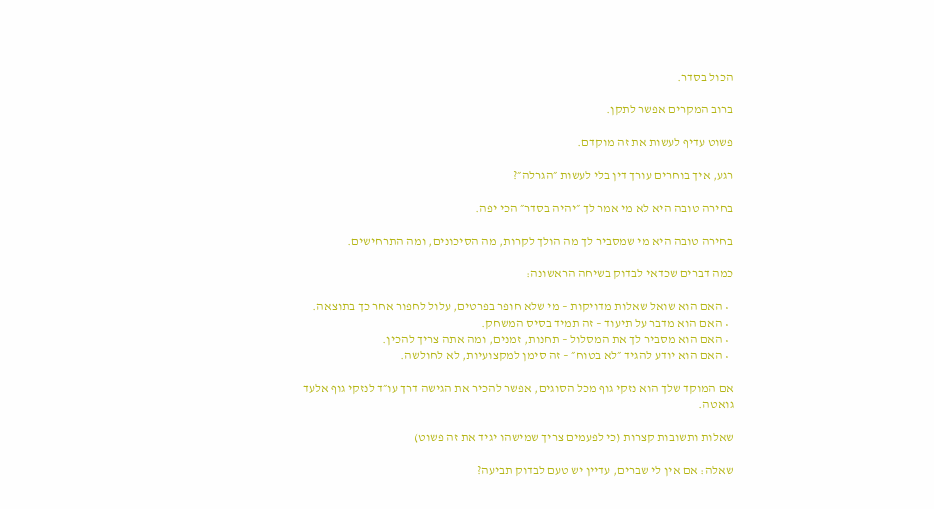הכול בסדר.

ברוב המקרים אפשר לתקן.

פשוט עדיף לעשות את זה מוקדם.

רגע, איך בוחרים עורך דין בלי לעשות ״הגרלה״?

בחירה טובה היא לא מי אמר לך ״יהיה בסדר״ הכי יפה.

בחירה טובה היא מי שמסביר לך מה הולך לקרות, מה הסיכונים, ומה התרחישים.

כמה דברים שכדאי לבדוק בשיחה הראשונה:

  • האם הוא שואל שאלות מדויקות – מי שלא חופר בפרטים, עלול לחפור אחר כך בתוצאה.
  • האם הוא מדבר על תיעוד – זה תמיד בסיס המשחק.
  • האם הוא מסביר לך את המסלול – תחנות, זמנים, ומה אתה צריך להכין.
  • האם הוא יודע להגיד ״לא בטוח״ – זה סימן למקצועיות, לא לחולשה.

אם המוקד שלך הוא נזקי גוף מכל הסוגים, אפשר להכיר את הגישה דרך עו״ד לנזקי גוף אלעד גואטה.

שאלות ותשובות קצרות (כי לפעמים צריך שמישהו יגיד את זה פשוט)

שאלה: אם אין לי שברים, עדיין יש טעם לבדוק תביעה?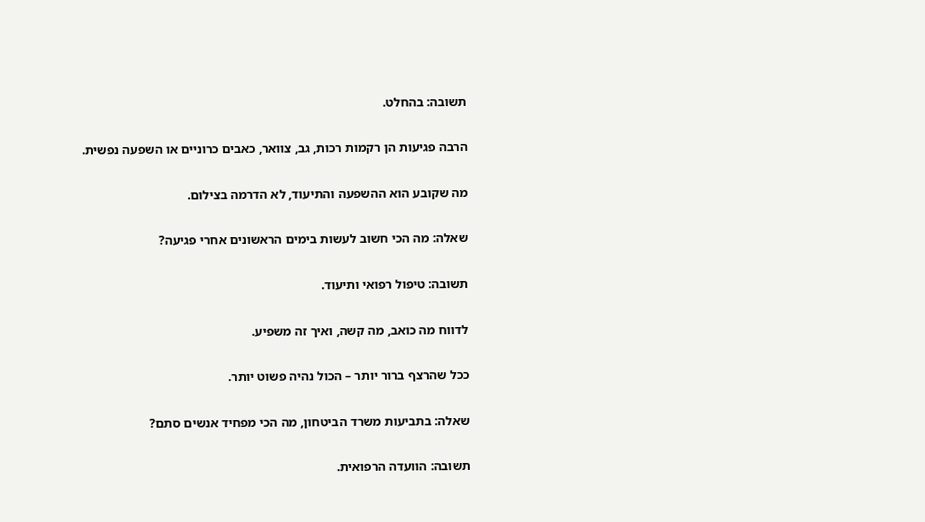תשובה: בהחלט.

הרבה פגיעות הן רקמות רכות, גב, צוואר, כאבים כרוניים או השפעה נפשית.

מה שקובע הוא ההשפעה והתיעוד, לא הדרמה בצילום.

שאלה: מה הכי חשוב לעשות בימים הראשונים אחרי פגיעה?

תשובה: טיפול רפואי ותיעוד.

לדווח מה כואב, מה קשה, ואיך זה משפיע.

ככל שהרצף ברור יותר – הכול נהיה פשוט יותר.

שאלה: בתביעות משרד הביטחון, מה הכי מפחיד אנשים סתם?

תשובה: הוועדה הרפואית.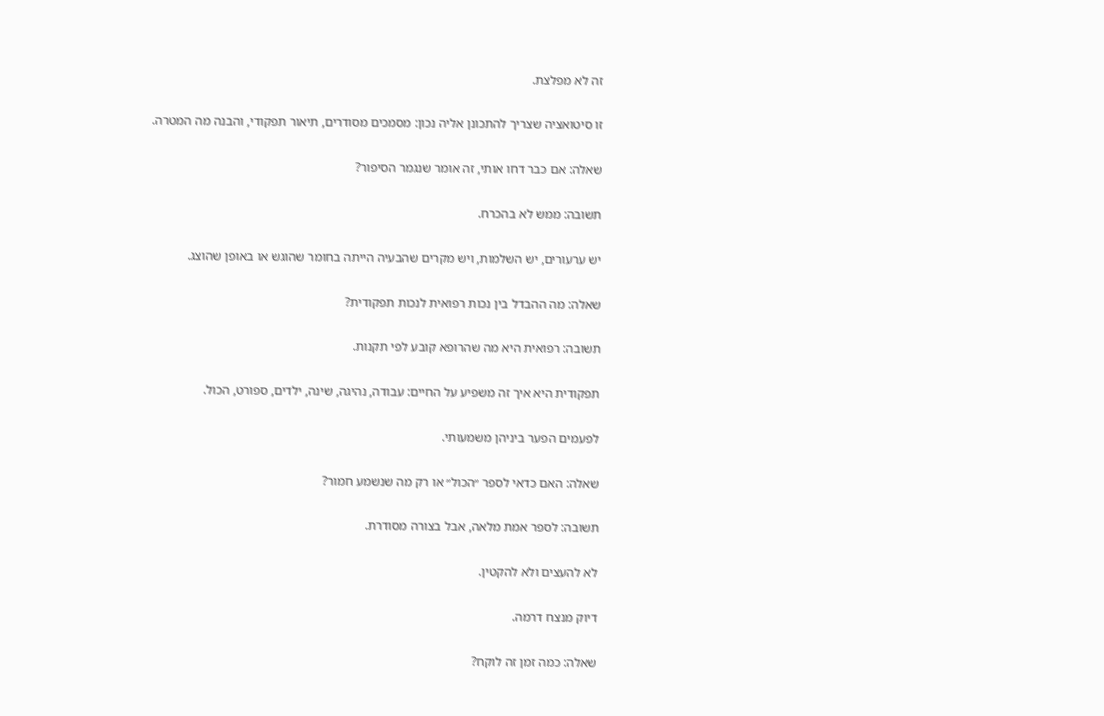זה לא מפלצת.

זו סיטואציה שצריך להתכונן אליה נכון: מסמכים מסודרים, תיאור תפקודי, והבנה מה המטרה.

שאלה: אם כבר דחו אותי, זה אומר שנגמר הסיפור?

תשובה: ממש לא בהכרח.

יש ערעורים, יש השלמות, ויש מקרים שהבעיה הייתה בחומר שהוגש או באופן שהוצג.

שאלה: מה ההבדל בין נכות רפואית לנכות תפקודית?

תשובה: רפואית היא מה שהרופא קובע לפי תקנות.

תפקודית היא איך זה משפיע על החיים: עבודה, נהיגה, שינה, ילדים, ספורט, הכול.

לפעמים הפער ביניהן משמעותי.

שאלה: האם כדאי לספר ״הכול״ או רק מה שנשמע חמור?

תשובה: לספר אמת מלאה, אבל בצורה מסודרת.

לא להעצים ולא להקטין.

דיוק מנצח דרמה.

שאלה: כמה זמן זה לוקח?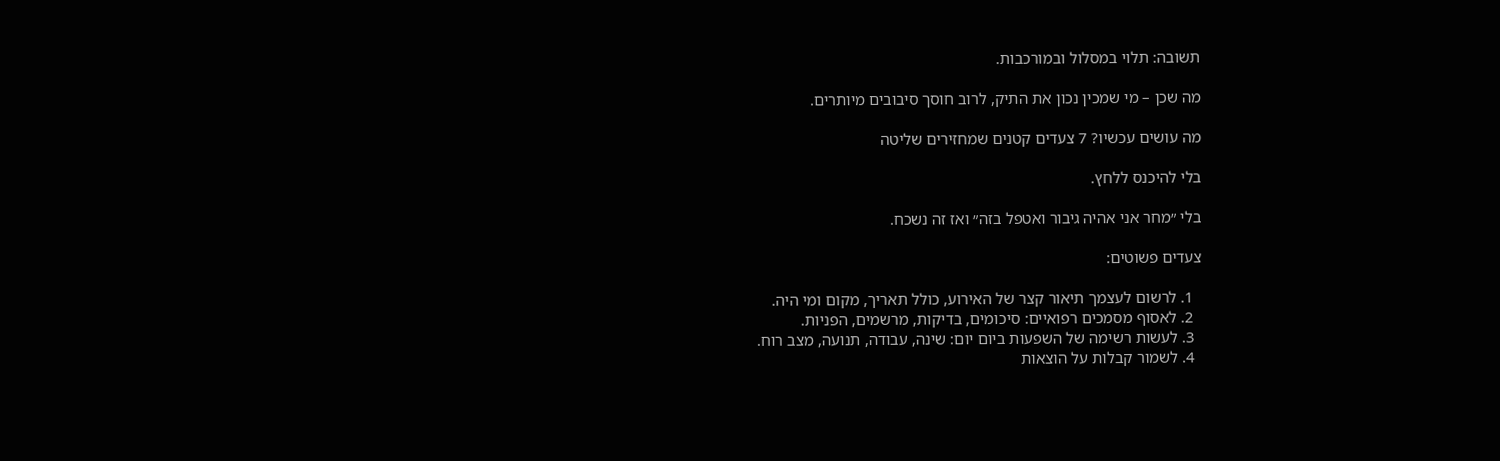תשובה: תלוי במסלול ובמורכבות.

מה שכן – מי שמכין נכון את התיק, לרוב חוסך סיבובים מיותרים.

מה עושים עכשיו? 7 צעדים קטנים שמחזירים שליטה

בלי להיכנס ללחץ.

בלי ״מחר אני אהיה גיבור ואטפל בזה״ ואז זה נשכח.

צעדים פשוטים:

  1. לרשום לעצמך תיאור קצר של האירוע, כולל תאריך, מקום ומי היה.
  2. לאסוף מסמכים רפואיים: סיכומים, בדיקות, מרשמים, הפניות.
  3. לעשות רשימה של השפעות ביום יום: שינה, עבודה, תנועה, מצב רוח.
  4. לשמור קבלות על הוצאות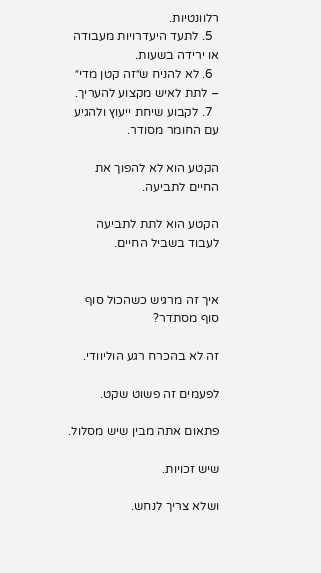רלוונטיות.
  5. לתעד היעדרויות מעבודה או ירידה בשעות.
  6. לא להניח ש״זה קטן מדי״ – לתת לאיש מקצוע להעריך.
  7. לקבוע שיחת ייעוץ ולהגיע עם החומר מסודר.

הקטע הוא לא להפוך את החיים לתביעה.

הקטע הוא לתת לתביעה לעבוד בשביל החיים.


איך זה מרגיש כשהכול סוף סוף מסתדר?

זה לא בהכרח רגע הוליוודי.

לפעמים זה פשוט שקט.

פתאום אתה מבין שיש מסלול.

שיש זכויות.

ושלא צריך לנחש.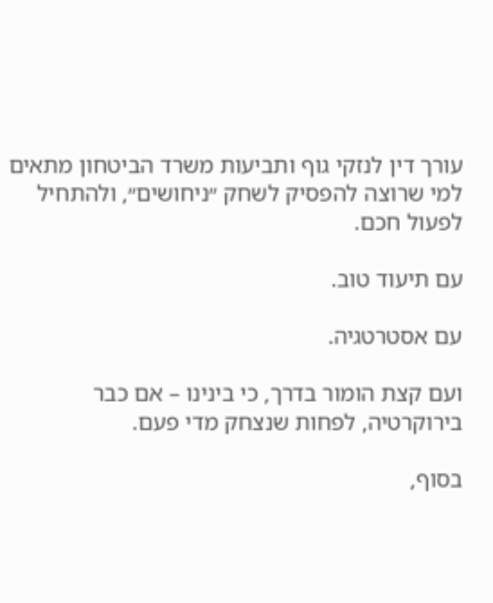עורך דין לנזקי גוף ותביעות משרד הביטחון מתאים למי שרוצה להפסיק לשחק ״ניחושים״, ולהתחיל לפעול חכם.

עם תיעוד טוב.

עם אסטרטגיה.

ועם קצת הומור בדרך, כי בינינו – אם כבר בירוקרטיה, לפחות שנצחק מדי פעם.

בסוף,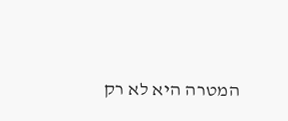המטרה היא לא רק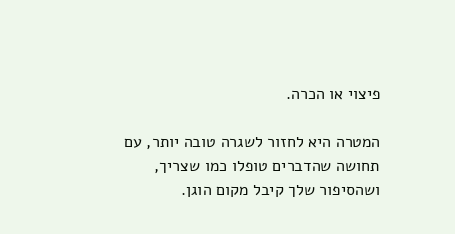פיצוי או הכרה.

המטרה היא לחזור לשגרה טובה יותר, עם תחושה שהדברים טופלו כמו שצריך, ושהסיפור שלך קיבל מקום הוגן.